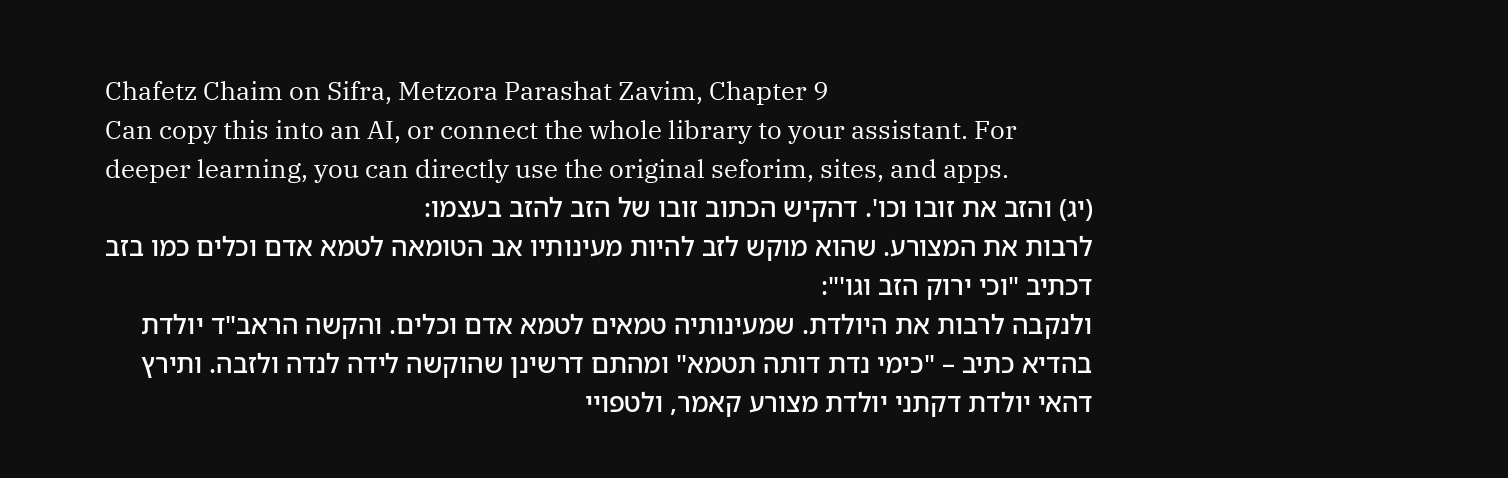Chafetz Chaim on Sifra, Metzora Parashat Zavim, Chapter 9
Can copy this into an AI, or connect the whole library to your assistant. For deeper learning, you can directly use the original seforim, sites, and apps.
(יג) והזב את זובו וכו'. דהקיש הכתוב זובו של הזב להזב בעצמו:
לרבות את המצורע. שהוא מוקש לזב להיות מעינותיו אב הטומאה לטמא אדם וכלים כמו בזב דכתיב "וכי ירוק הזב וגו'":
ולנקבה לרבות את היולדת. שמעינותיה טמאים לטמא אדם וכלים. והקשה הראב"ד יולדת בהדיא כתיב – "כימי נדת דותה תטמא" ומהתם דרשינן שהוקשה לידה לנדה ולזבה. ותירץ דהאי יולדת דקתני יולדת מצורע קאמר, ולטפויי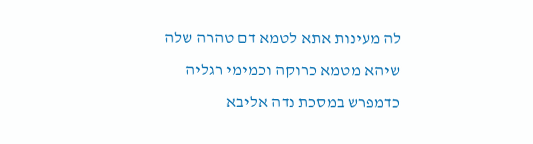לה מעינות אתא לטמא דם טהרה שלה שיהא מטמא כרוקה וכמימי רגליה כדמפרש במסכת נדה אליבא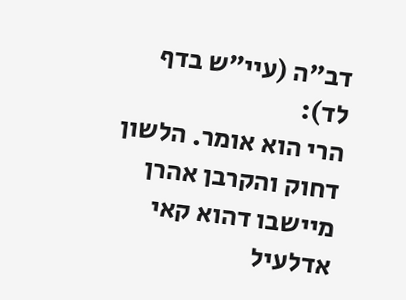דב"ה (עיי"ש בדף לד):
הרי הוא אומר. הלשון דחוק והקרבן אהרן מיישבו דהוא קאי אדלעיל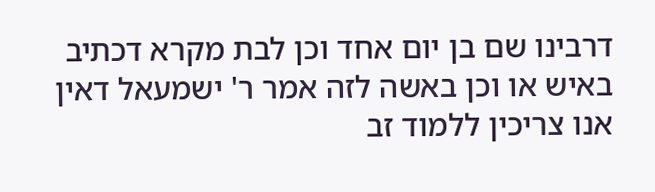דרבינו שם בן יום אחד וכן לבת מקרא דכתיב באיש או וכן באשה לזה אמר ר' ישמעאל דאין אנו צריכין ללמוד זב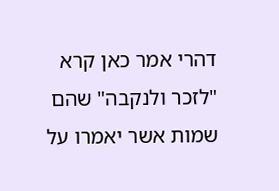דהרי אמר כאן קרא "לזכר ולנקבה" שהם שמות אשר יאמרו על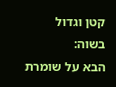קטן וגדול בשוה:
הבא על שומרת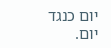יום כנגד יום.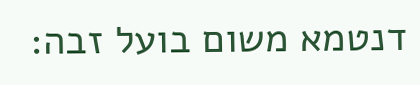דנטמא משום בועל זבה: